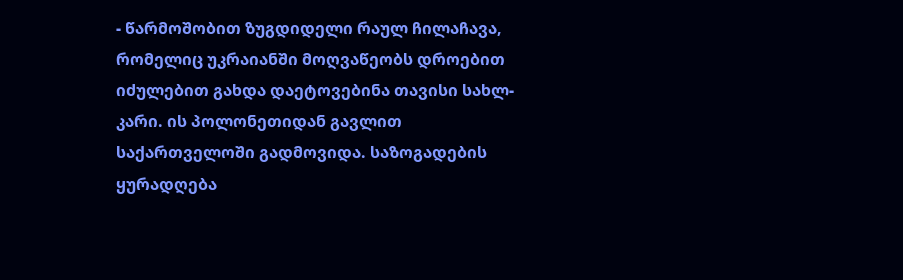- წარმოშობით ზუგდიდელი რაულ ჩილაჩავა, რომელიც უკრაიანში მოღვაწეობს დროებით იძულებით გახდა დაეტოვებინა თავისი სახლ-კარი. ის პოლონეთიდან გავლით საქართველოში გადმოვიდა. საზოგადების ყურადღება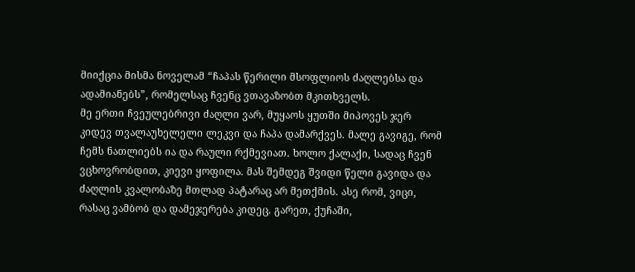მიიქცია მისმა ნოველამ “ჩაპას წერილი მსოფლიოს ძაღლებსა და ადამიანებს”, რომელსაც ჩვენც ვთავაზობთ მკითხველს.
მე ერთი ჩვეულებრივი ძაღლი ვარ, მუყაოს ყუთში მიპოვეს ჯერ კიდევ თვალაუხელელი ლეკვი და ჩაპა დამარქვეს. მალე გავიგე, რომ ჩემს ნათლიებს ია და რაული რქმევიათ. ხოლო ქალაქი, სადაც ჩვენ ვცხოვრობდით, კიევი ყოფილა. მას შემდეგ შვიდი წელი გავიდა და ძაღლის კვალობაზე მთლად პატარაც არ მეთქმის. ასე რომ, ვიცი, რასაც ვამბობ და დამეჯერება კიდეც. გარეთ, ქუჩაში,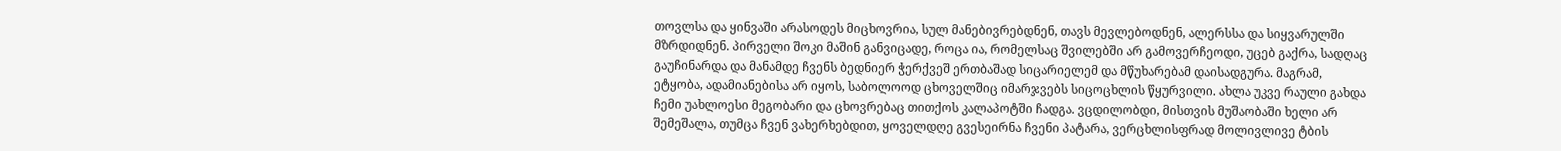თოვლსა და ყინვაში არასოდეს მიცხოვრია, სულ მანებივრებდნენ, თავს მევლებოდნენ, ალერსსა და სიყვარულში მზრდიდნენ. პირველი შოკი მაშინ განვიცადე, როცა ია, რომელსაც შვილებში არ გამოვერჩეოდი, უცებ გაქრა, სადღაც გაუჩინარდა და მანამდე ჩვენს ბედნიერ ჭერქვეშ ერთბაშად სიცარიელემ და მწუხარებამ დაისადგურა. მაგრამ, ეტყობა, ადამიანებისა არ იყოს, საბოლოოდ ცხოველშიც იმარჯვებს სიცოცხლის წყურვილი. ახლა უკვე რაული გახდა ჩემი უახლოესი მეგობარი და ცხოვრებაც თითქოს კალაპოტში ჩადგა. ვცდილობდი, მისთვის მუშაობაში ხელი არ შემეშალა, თუმცა ჩვენ ვახერხებდით, ყოველდღე გვესეირნა ჩვენი პატარა, ვერცხლისფრად მოლივლივე ტბის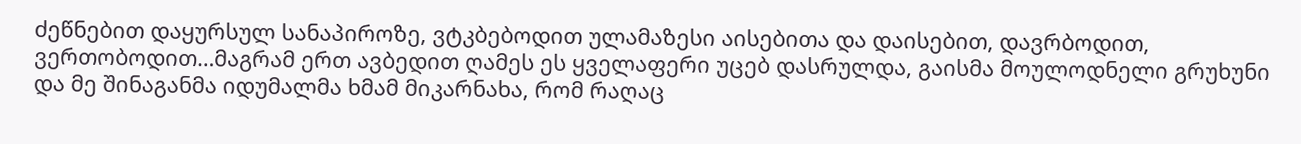ძეწნებით დაყურსულ სანაპიროზე, ვტკბებოდით ულამაზესი აისებითა და დაისებით, დავრბოდით, ვერთობოდით…მაგრამ ერთ ავბედით ღამეს ეს ყველაფერი უცებ დასრულდა, გაისმა მოულოდნელი გრუხუნი და მე შინაგანმა იდუმალმა ხმამ მიკარნახა, რომ რაღაც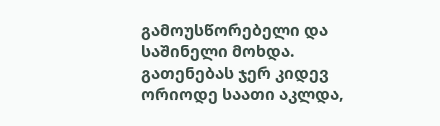გამოუსწორებელი და საშინელი მოხდა. გათენებას ჯერ კიდევ ორიოდე საათი აკლდა,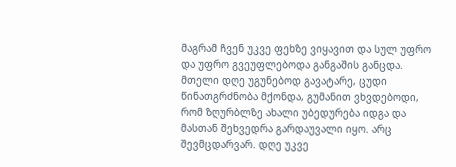მაგრამ ჩვენ უკვე ფეხზე ვიყავით და სულ უფრო და უფრო გვეუფლებოდა განგაშის განცდა. მთელი დღე უგუნებოდ გავატარე, ცუდი წინათგრძნობა მქონდა, გუმანით ვხვდებოდი, რომ ზღურბლზე ახალი უბედურება იდგა და მასთან შეხვედრა გარდაუვალი იყო. არც შევმცდარვარ. დღე უკვე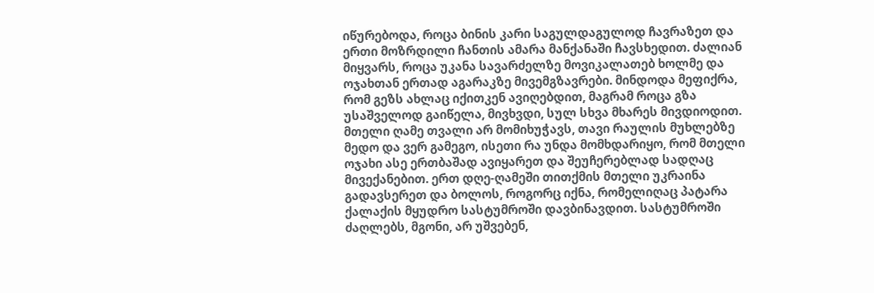იწურებოდა, როცა ბინის კარი საგულდაგულოდ ჩავრაზეთ და ერთი მოზრდილი ჩანთის ამარა მანქანაში ჩავსხედით. ძალიან მიყვარს, როცა უკანა სავარძელზე მოვიკალათებ ხოლმე და ოჯახთან ერთად აგარაკზე მივემგზავრები. მინდოდა მეფიქრა, რომ გეზს ახლაც იქითკენ ავიღებდით, მაგრამ როცა გზა უსაშველოდ გაიწელა, მივხვდი, სულ სხვა მხარეს მივდიოდით. მთელი ღამე თვალი არ მომიხუჭავს, თავი რაულის მუხლებზე მედო და ვერ გამეგო, ისეთი რა უნდა მომხდარიყო, რომ მთელი ოჯახი ასე ერთბაშად ავიყარეთ და შეუჩერებლად სადღაც მივექანებით. ერთ დღე-ღამეში თითქმის მთელი უკრაინა გადავსერეთ და ბოლოს, როგორც იქნა, რომელიღაც პატარა ქალაქის მყუდრო სასტუმროში დავბინავდით. სასტუმროში ძაღლებს, მგონი, არ უშვებენ,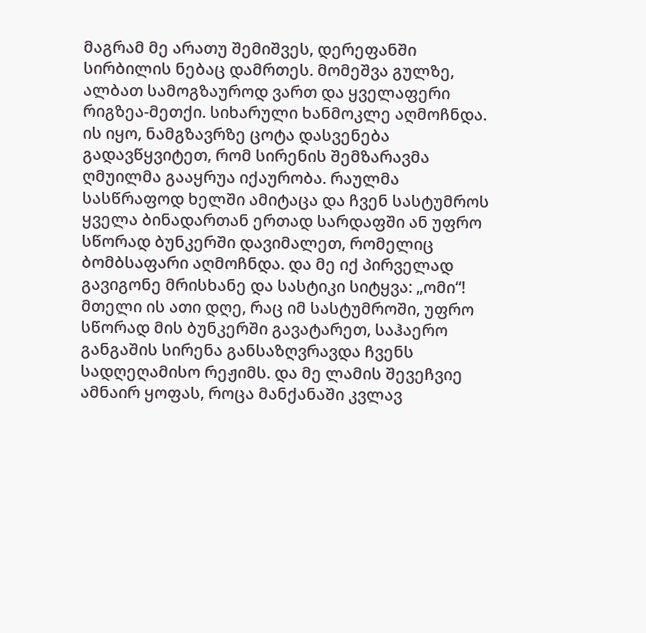მაგრამ მე არათუ შემიშვეს, დერეფანში სირბილის ნებაც დამრთეს. მომეშვა გულზე, ალბათ სამოგზაუროდ ვართ და ყველაფერი რიგზეა-მეთქი. სიხარული ხანმოკლე აღმოჩნდა. ის იყო, ნამგზავრზე ცოტა დასვენება გადავწყვიტეთ, რომ სირენის შემზარავმა ღმუილმა გააყრუა იქაურობა. რაულმა სასწრაფოდ ხელში ამიტაცა და ჩვენ სასტუმროს ყველა ბინადართან ერთად სარდაფში ან უფრო სწორად ბუნკერში დავიმალეთ, რომელიც ბომბსაფარი აღმოჩნდა. და მე იქ პირველად გავიგონე მრისხანე და სასტიკი სიტყვა: „ომი“! მთელი ის ათი დღე, რაც იმ სასტუმროში, უფრო სწორად მის ბუნკერში გავატარეთ, საჰაერო განგაშის სირენა განსაზღვრავდა ჩვენს სადღეღამისო რეჟიმს. და მე ლამის შევეჩვიე ამნაირ ყოფას, როცა მანქანაში კვლავ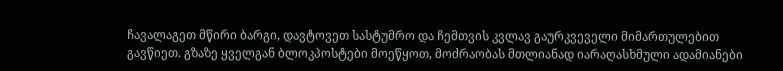ჩავალაგეთ მწირი ბარგი, დავტოვეთ სასტუმრო და ჩემთვის კვლავ გაურკვეველი მიმართულებით გავწიეთ. გზაზე ყველგან ბლოკპოსტები მოეწყოთ, მოძრაობას მთლიანად იარაღასხმული ადამიანები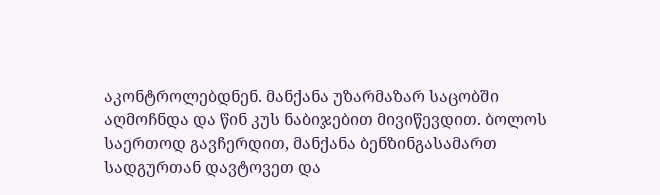აკონტროლებდნენ. მანქანა უზარმაზარ საცობში აღმოჩნდა და წინ კუს ნაბიჯებით მივიწევდით. ბოლოს საერთოდ გავჩერდით, მანქანა ბენზინგასამართ სადგურთან დავტოვეთ და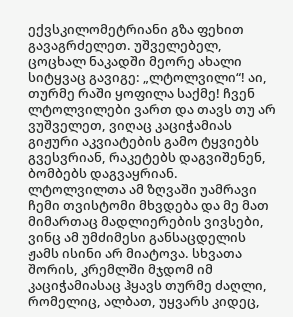ექვსკილომეტრიანი გზა ფეხით გავაგრძელეთ. უშველებელ, ცოცხალ ნაკადში მეორე ახალი სიტყვაც გავიგე: „ლტოლვილი“! აი, თურმე რაში ყოფილა საქმე! ჩვენ ლტოლვილები ვართ და თავს თუ არ ვუშველეთ, ვიღაც კაციჭამიას გიჟური აკვიატების გამო ტყვიებს გვესვრიან, რაკეტებს დაგვიშენენ, ბომბებს დაგვაყრიან. ლტოლვილთა ამ ზღვაში უამრავი ჩემი თვისტომი მხვდება და მე მათ მიმართაც მადლიერების ვივსები, ვინც ამ უმძიმესი განსაცდელის ჟამს ისინი არ მიატოვა. სხვათა შორის, კრემლში მჯდომ იმ კაციჭამიასაც ჰყავს თურმე ძაღლი, რომელიც, ალბათ, უყვარს კიდეც,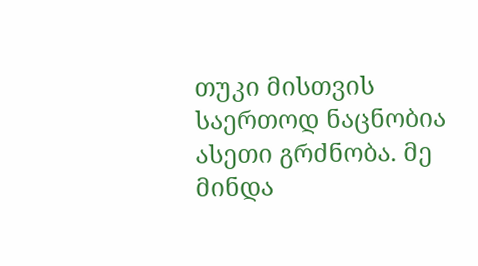თუკი მისთვის საერთოდ ნაცნობია ასეთი გრძნობა. მე მინდა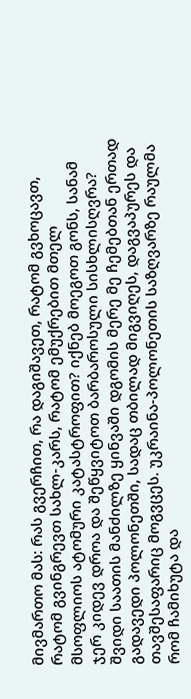მივმართო მას: რას გვერჩით, რა დაგიშავეთ, რატომ გვხოცავთ, რატომ გვინგრევთ სახლ-კარს, რატომ ემუქრებით მთელ მსოფლიოს ატომური კატასტროფით? იქნებ მოეგოთ გონს, სანამ ჯერ კიდევ დროა და შეწყვიტოთ ბარბაროსული სისხლისღვრა? შვიდი საათის მანძილზე ყინვაში დგომის მერე მე ჩემებთან ერთად გადავედი პოლონეთში, სადაც თბილად მიგვიღეს, დაგვაპურეს და თავშესაფარიც მოგვცეს. უკრაინა-პოლონეთის საზღვარზე რაულმა რომ ჩამიხუტა და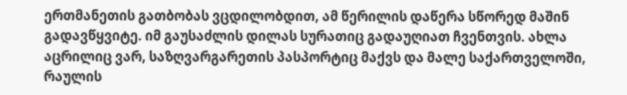ერთმანეთის გათბობას ვცდილობდით, ამ წერილის დაწერა სწორედ მაშინ გადავწყვიტე. იმ გაუსაძლის დილას სურათიც გადაუღიათ ჩვენთვის. ახლა აცრილიც ვარ, საზღვარგარეთის პასპორტიც მაქვს და მალე საქართველოში, რაულის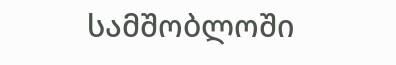სამშობლოში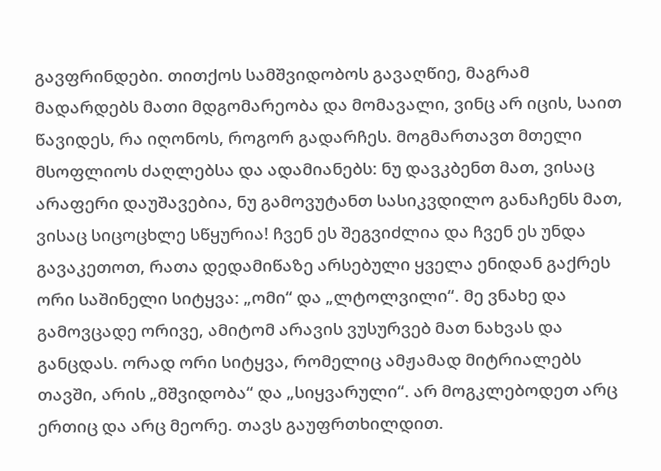გავფრინდები. თითქოს სამშვიდობოს გავაღწიე, მაგრამ მადარდებს მათი მდგომარეობა და მომავალი, ვინც არ იცის, საით წავიდეს, რა იღონოს, როგორ გადარჩეს. მოგმართავთ მთელი მსოფლიოს ძაღლებსა და ადამიანებს: ნუ დავკბენთ მათ, ვისაც არაფერი დაუშავებია, ნუ გამოვუტანთ სასიკვდილო განაჩენს მათ, ვისაც სიცოცხლე სწყურია! ჩვენ ეს შეგვიძლია და ჩვენ ეს უნდა გავაკეთოთ, რათა დედამიწაზე არსებული ყველა ენიდან გაქრეს ორი საშინელი სიტყვა: „ომი“ და „ლტოლვილი“. მე ვნახე და გამოვცადე ორივე, ამიტომ არავის ვუსურვებ მათ ნახვას და განცდას. ორად ორი სიტყვა, რომელიც ამჟამად მიტრიალებს თავში, არის „მშვიდობა“ და „სიყვარული“. არ მოგკლებოდეთ არც ერთიც და არც მეორე. თავს გაუფრთხილდით.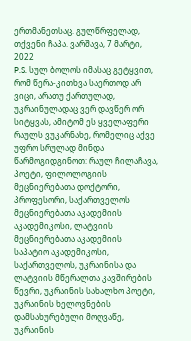ერთმანეთსაც. გულწრფელად, თქვენი ჩაპა. ვარშავა, 7 მარტი, 2022
P.S. სულ ბოლოს იმასაც გეტყვით, რომ წერა-კითხვა საერთოდ არ ვიცი, არათუ ქართულად, უკრაინულადაც ვერ დავწერ ორ სიტყვას, ამიტომ ეს ყველაფერი რაულს ვუკარნახე, რომელიც აქვე უფრო სრულად მინდა წარმოგიდგინოთ: რაულ ჩილაჩავა, პოეტი, ფილოლოგიის მეცნიერებათა დოქტორი, პროფესორი, საქართველოს მეცნიერებათა აკადემიის აკადემიკოსი, ლატვიის მეცნიერებათა აკადემიის საპატიო აკადემიკოსი, საქართველოს, უკრაინისა და ლატვიის მწერალთა კავშირების წევრი, უკრაინის სახალხო პოეტი, უკრაინის ხელოვნების დამსახურებული მოღვაწე, უკრაინის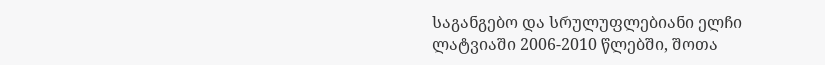საგანგებო და სრულუფლებიანი ელჩი ლატვიაში 2006-2010 წლებში, შოთა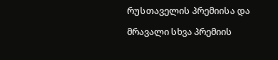რუსთაველის პრემიისა და მრავალი სხვა პრემიის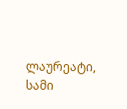ლაურეატი, სამი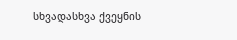სხვადასხვა ქვეყნის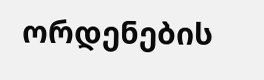ორდენების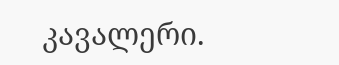კავალერი.